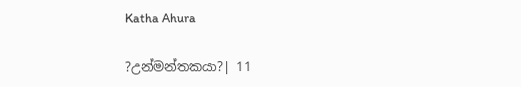Katha Ahura

?උන්මන්තකයා?| 11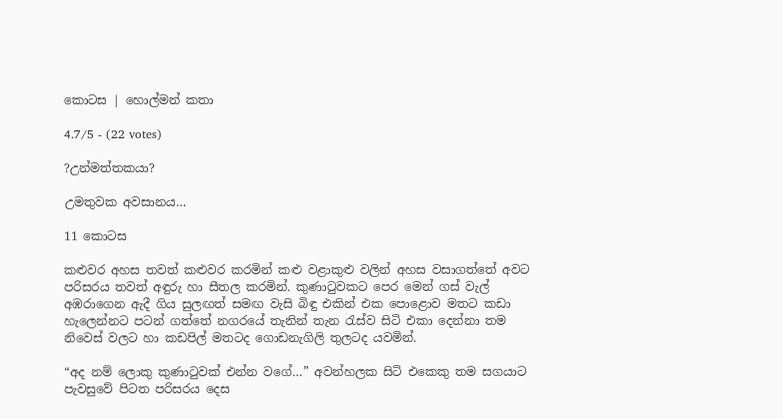කොටස | හොල්මන් කතා

4.7/5 - (22 votes)

?උන්මත්තකයා?

උමතුවක අවසානය…

11 කොටස

කළුවර අහස තවත් කළුවර කරමින් කළු වළාකුළු වලින් අහස වසාගත්තේ අවට පරිසරය තවත් අඳුරු හා සීතල කරමින්. කුණාටුවකට පෙර මෙන් ගස් වැල් අඹරාගෙන ඇදී ගිය සුලඟත් සමඟ වැසි බිඳු එකින් එක පොළොව මතට කඩා හැලෙන්නට පටන් ගත්තේ නගරයේ තැනින් තැන රැස්ව සිටි එකා දෙන්නා තම නිවෙස් වලට හා කඩපිල් මතටද ගොඩනැගිලි තුලටද යවමින්.

“අද නම් ලොකු කුණාටුවක් එන්න වගේ…” අවන්හලක සිටි එකෙකු තම සගයාට පැවසුවේ පිටත පරිසරය දෙස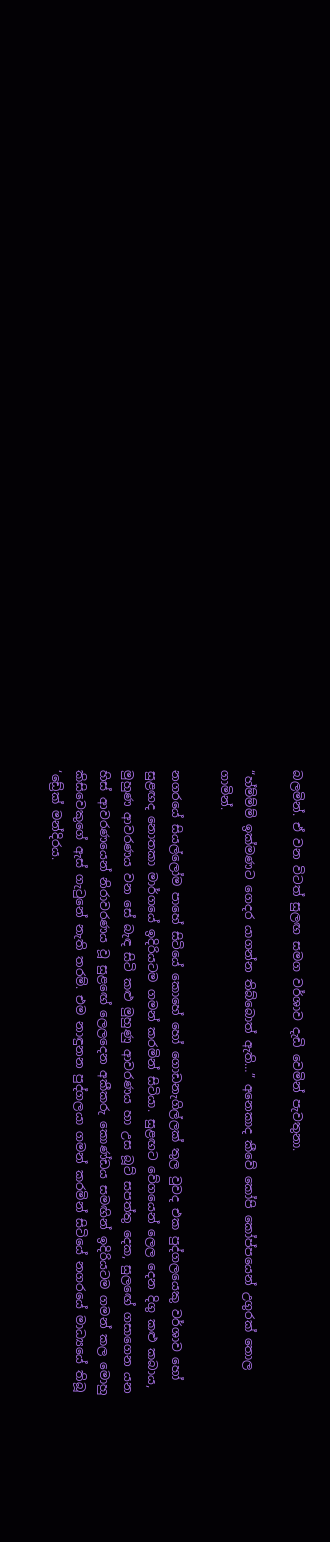බලමින්. ඒ වන විටත් සුලඟ සමග වර්ශාව දැඩි වෙමින් පැවතුනා.

“හ්ම්ම්ම් ඉක්මණට ගෙදර යාගන්න තිබ්බොත් ඇති…” අනෙකාද කීවේ කෝපි කෝප්පයෙන් උගුරක් තොල ගාමින්.

නගරයේ සියල්ලෝම පාහේ සිටියේ කොහේ හෝ ගොඩනැගිල්ලක් තුල වුවද එක පුද්ගලයෙකු වර්ශාව හෝ සුළඟද නොතකා මාර්ගයේ ඉදිරියටම ගමන් කරමින් සිටියා. සුළඟට වේගයෙන් ලෙල දෙන දිගු කළු කබාය, මුහුණ ආවරණය වන සේ බැඳ සිටි කළු මුහුණු ආවරණය හා උස බූට් සපත්තු දෙක, සුලඟේ ගසාගෙන යන හිස් ආවරණයෙන් නිරාවරණය වූ සුළඟේ ලෙලදෙන අකීකරු කොණ්ඩය සමඟින් ඉදිරියටම ගමන් කල මොහු කිසිවෙකුගේ ඇස් ගැටුනේ නැති තරම්. එම නාඳුනන පුද්ගලයා ගමන් කරමින් සිටියේ නගරයේ මාධ්‍යයේ තිබූ ‘ඩ්‍රේක් මන්දිරය.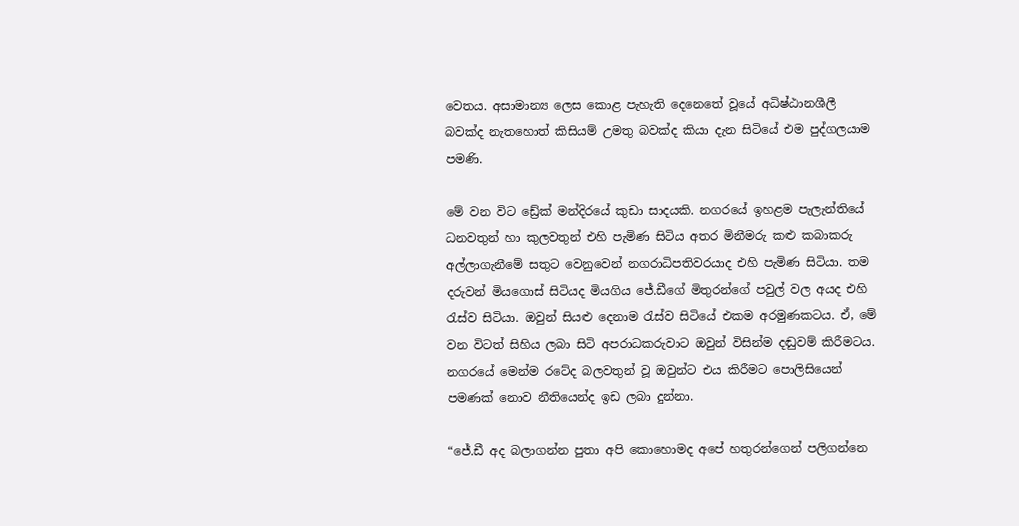වෙතය. අසාමාන්‍ය ලෙස කොළ පැහැති දෙනෙතේ වූයේ අධිෂ්ඨානශීලී බවක්ද නැතහොත් කිසියම් උමතු බවක්ද කියා දැන සිටියේ එම පුද්ගලයාම පමණි.

මේ වන විට ඩ්‍රේක් මන්දිරයේ කුඩා සාදයකි. නගරයේ ඉහළම පැලැන්තියේ ධනවතුන් හා කුලවතුන් එහි පැමිණ සිටිය අතර මිනීමරු කළු කබාකරු අල්ලාගැනීමේ සතුට වෙනුවෙන් නගරාධිපතිවරයාද එහි පැමිණ සිටියා. තම දරුවන් මියගොස් සිටියද මියගිය ජේ.ඩීගේ මිතුරන්ගේ පවුල් වල අයද එහි රැස්ව සිටියා. ඔවුන් සියළු දෙනාම රැස්ව සිටියේ එකම අරමුණකටය. ඒ, මේ වන විටත් සිහිය ලබා සිටි අපරාධකරුවාට ඔවුන් විසින්ම දඬුවම් කිරීමටය. නගරයේ මෙන්ම රටේද බලවතුන් වූ ඔවුන්ට එය කිරීමට පොලිසියෙන් පමණක් නොව නීතියෙන්ද ඉඩ ලබා දුන්නා.

“ජේ.ඩී අද බලාගන්න පුතා අපි කොහොමද අපේ හතුරන්ගෙන් පලිගන්නෙ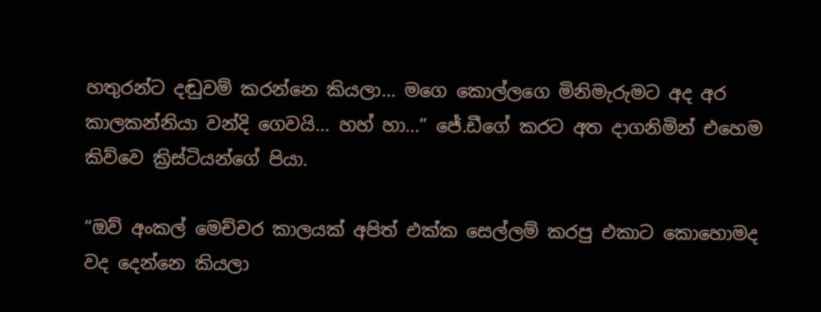හතුරන්ට දඬුවම් කරන්නෙ කියලා… මගෙ කොල්ලගෙ මිනිමැරුමට අද අර කාලකන්නියා වන්දි ගෙවයි… හහ් හා…” ජේ.ඩීගේ කරට අත දාගනිමින් එහෙම කිව්වෙ ක්‍රිස්ටියන්ගේ පියා.

“ඔව් අංකල් මෙච්චර කාලයක් අපිත් එක්ක සෙල්ලම් කරපු එකාට කොහොමද වද දෙන්නෙ කියලා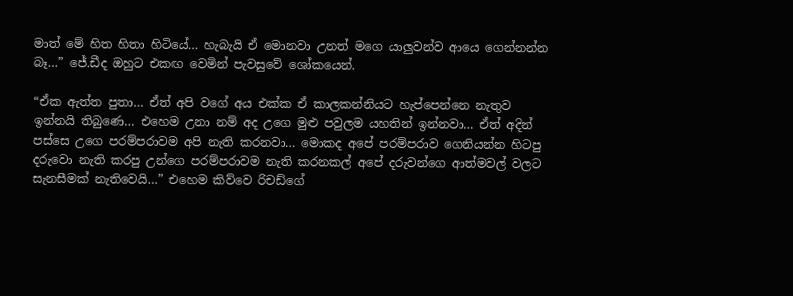මාත් මේ හිත හිතා හිටියේ… හැබැයි ඒ මොනවා උනත් මගෙ යාලුවන්ව ආයෙ ගෙන්නන්න බෑ…” ජේ.ඩීද ඔහුට එකඟ වෙමින් පැවසුවේ ශෝකයෙන්.

“ඒක ඇත්ත පුතා… ඒත් අපි වගේ අය එක්ක ඒ කාලකන්නියට හැප්පෙන්නෙ නැතුව ඉන්නයි තිබුණෙ… එහෙම උනා නම් අද උගෙ මුළු පවුලම යහතින් ඉන්නවා… ඒත් අදින් පස්සෙ උගෙ පරම්පරාවම අපි නැති කරනවා… මොකද අපේ පරම්පරාව ගෙනියන්න හිටපු දරුවො නැති කරපු උන්ගෙ පරම්පරාවම නැති කරනකල් අපේ දරුවන්ගෙ ආත්මවල් වලට සැනසීමක් නැතිවෙයි…” එහෙම කිව්වෙ රිචඩ්ගේ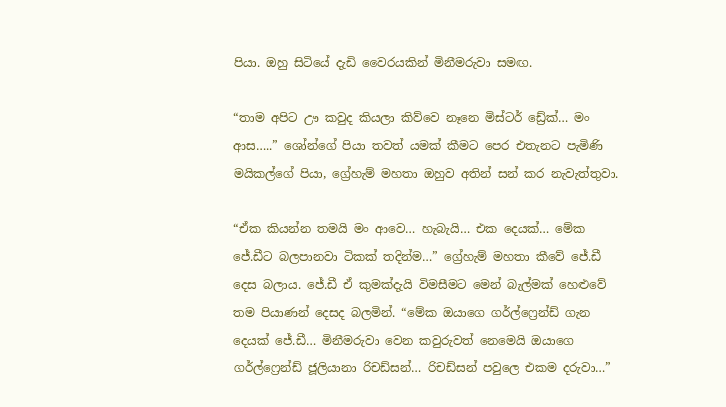පියා. ඔහු සිටියේ දැඩි වෛරයකින් මිනීමරුවා සමඟ.

“තාම අපිට ඌ කවුද කියලා කිව්වෙ නෑනෙ මිස්ටර් ඩ්‍රේක්… මං ආස…..” ශෝන්ගේ පියා තවත් යමක් කීමට පෙර එතැනට පැමිණි මයිකල්ගේ පියා, ග්‍රේහැම් මහතා ඔහුව අතින් සන් කර නැවැත්තුවා.

“ඒක කියන්න තමයි මං ආවෙ… හැබැයි… එක දෙයක්… මේක ජේ.ඩීට බලපානවා ටිකක් තදින්ම…” ග්‍රේහැම් මහතා කීවේ ජේ.ඩී දෙස බලාය. ජේ.ඩී ඒ කුමක්දැයි විමසීමට මෙන් බැල්මක් හෙළුවේ තම පියාණන් දෙසද බලමින්. “මේක ඔයාගෙ ගර්ල්ෆ්‍රෙන්ඩ් ගැන දෙයක් ජේ.ඩී… මිනීමරුවා වෙන කවුරුවත් නෙමෙයි ඔයාගෙ ගර්ල්ෆ්‍රෙන්ඩ් ජූලියානා රිචඩ්සන්… රිචඩ්සන් පවුලෙ එකම දරුවා…”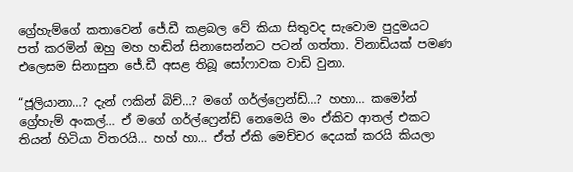ග්‍රේහැම්ගේ කතාවෙන් ජේ.ඩී කළබල වේ කියා සිතුවද සැවොම පුදුමයට පත් කරමින් ඔහු මහ හඬින් සිනාසෙන්නට පටන් ගත්තා. විනාඩියක් පමණ එලෙසම සිනාසුන ජේ.ඩී අසළ තිබූ සෝෆාවක වාඩි වුනා.

“ජූලියානා…? දැන් ෆකින් බිච්…? මගේ ගර්ල්ෆ්‍රෙන්ඩ්…? හහා… කමෝන් ග්‍රේහැම් අංකල්… ඒ මගේ ගර්ල්ෆ්‍රෙන්ඩ් නෙමෙයි මං ඒකිව ආතල් එකට තියන් හිටියා විතරයි… හහ් හා… ඒත් ඒකි මෙච්චර දෙයක් කරයි කියලා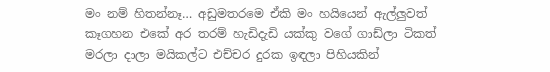මං නම් හිතන්නෑ… අඩුමතරමෙ ඒකි මං හයියෙන් ඇල්ලුවත් කෑගහන එකේ අර තරම් හැඩිදැඩි යක්කු වගේ ගාඩ්ලා ටිකත් මරලා දාලා මයිකල්ට එච්චර දුරක ඉඳලා පිහියකින්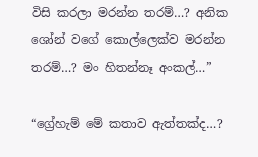විසි කරලා මරන්න තරම්…? අනික ශෝන් වගේ කොල්ලෙක්ව මරන්න තරම්…? මං හිතන්නෑ අංකල්…”

“ග්‍රේහැම් මේ කතාව ඇත්තක්ද…?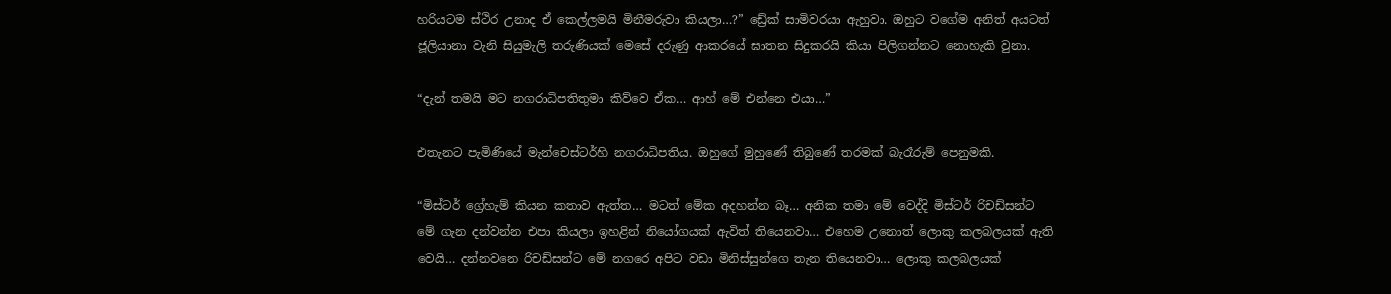හරියටම ස්ථිර උනාද ඒ කෙල්ලමයි මිනීමරුවා කියලා…?” ඩ්‍රේක් සාමිවරයා ඇහුවා. ඔහුට වගේම අනිත් අයටත් ජූලියානා වැනි සියුමැලි තරුණියක් මෙසේ දරුණු ආකරයේ ඝාතන සිදුකරයි කියා පිලිගන්නට නොහැකි වුනා.

“දැන් තමයි මට නගරාධිපතිතුමා කිව්වෙ ඒක… ආහ් මේ එන්නෙ එයා…”

එතැනට පැමිණියේ මැන්චෙස්ටර්හි නගරාධිපතිය. ඔහුගේ මුහුණේ තිබුණේ තරමක් බැරෑරුම් පෙනුමකි.

“මිස්ටර් ග්‍රේහැම් කියන කතාව ඇත්ත… මටත් මේක අදහන්න බෑ… අනික තමා මේ වෙද්දි මිස්ටර් රිචඩ්සන්ට මේ ගැන දන්වන්න එපා කියලා ඉහළින් නියෝගයක් ඇවිත් තියෙනවා… එහෙම උනොත් ලොකු කලබලයක් ඇති වෙයි… දන්නවනෙ රිචඩ්සන්ට මේ නගරෙ අපිට වඩා මිනිස්සුන්ගෙ තැන තියෙනවා… ලොකු කලබලයක්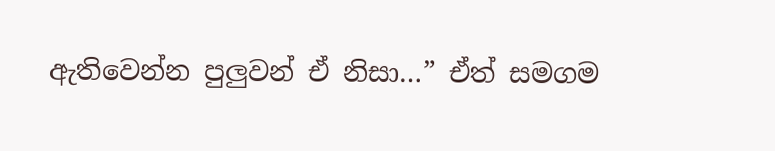ඇතිවෙන්න පුලුවන් ඒ නිසා…” ඒත් සමගම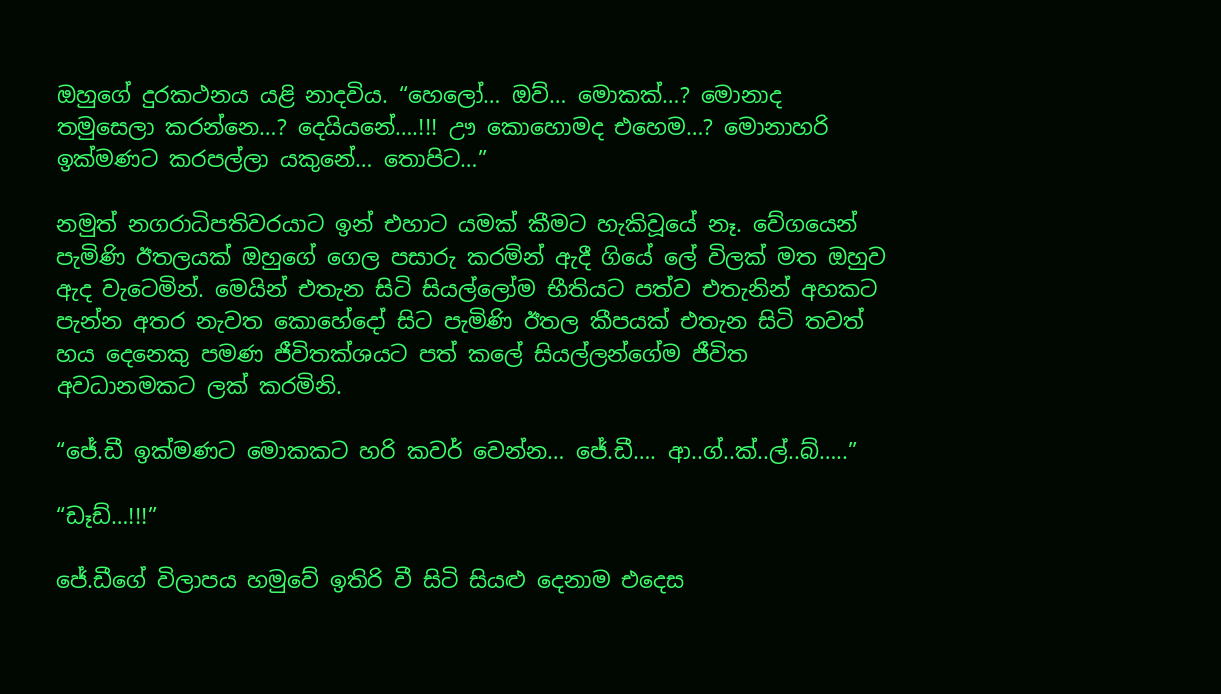ඔහුගේ දුරකථනය යළි නාදවිය. “හෙලෝ… ඔව්… මොකක්…? මොනාද තමුසෙලා කරන්නෙ…? දෙයියනේ….!!! ඌ කොහොමද එහෙම…? මොනාහරි ඉක්මණට කරපල්ලා යකුනේ… තොපිට…”

නමුත් නගරාධිපතිවරයාට ඉන් එහාට යමක් කීමට හැකිවූයේ නෑ. වේගයෙන් පැමිණි ඊතලයක් ඔහුගේ ගෙල පසාරු කරමින් ඇදී ගියේ ලේ විලක් මත ඔහුව ඇද වැටෙමින්. මෙයින් එතැන සිටි සියල්ලෝම භීතියට පත්ව එතැනින් අහකට පැන්න අතර නැවත කොහේදෝ සිට පැමිණි ඊතල කීපයක් එතැන සිටි තවත් හය දෙනෙකු පමණ ජීවිතක්ශයට පත් කලේ සියල්ලන්ගේම ජීවිත අවධානමකට ලක් කරමිනි.

“ජේ.ඩී ඉක්මණට මොකකට හරි කවර් වෙන්න… ජේ.ඩී…. ආ..ග්..ක්..ල්..බ්…..”

“ඩෑඩ්…!!!”

ජේ.ඩීගේ විලාපය හමුවේ ඉතිරි වී සිටි සියළු දෙනාම එදෙස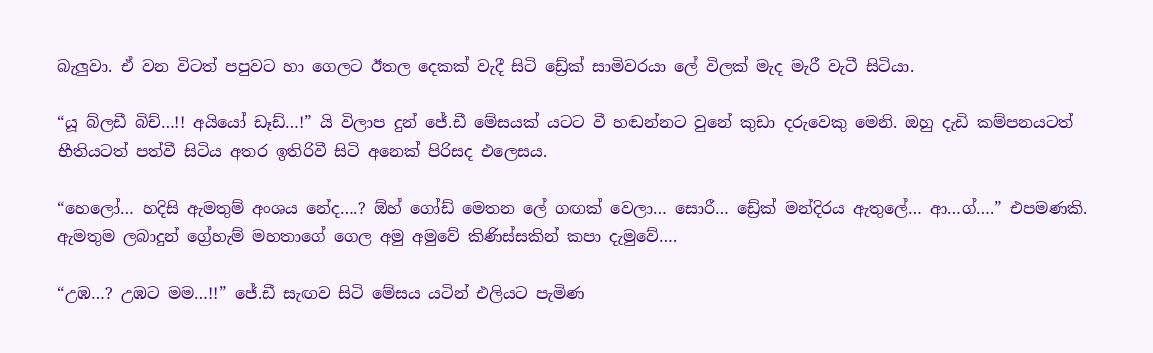බැලුවා. ඒ වන විටත් පපුවට හා ගෙලට ඊතල දෙකක් වැදී සිටි ඩ්‍රේක් සාමිවරයා ලේ විලක් මැද මැරී වැටී සිටියා.

“යූ බ්ලඩී බිච්…!! අයියෝ ඩෑඩ්…!” යි විලාප දුන් ජේ.ඩී මේසයක් යටට වී හඬන්නට වුනේ කුඩා දරුවෙකු මෙනි. ඔහු දැඩි කම්පනයටත් භීතියටත් පත්වී සිටිය අතර ඉතිරිවී සිටි අනෙක් පිරිසද එලෙසය.

“හෙලෝ… හදිසි ඇමතුම් අංශය නේද….? ඕහ් ගෝඩ් මෙතන ලේ ගඟක් වෙලා… සොරී… ඩ්‍රේක් මන්දිරය ඇතුලේ… ආ…ග්….” එපමණකි. ඇමතුම ලබාදුන් ග්‍රේහැම් මහතාගේ ගෙල අමු අමුවේ කිණිස්සකින් කපා දැමුවේ….

“උඹ…? උඹට මම…!!” ජේ.ඩී සැඟව සිටි මේසය යටින් එලියට පැමිණ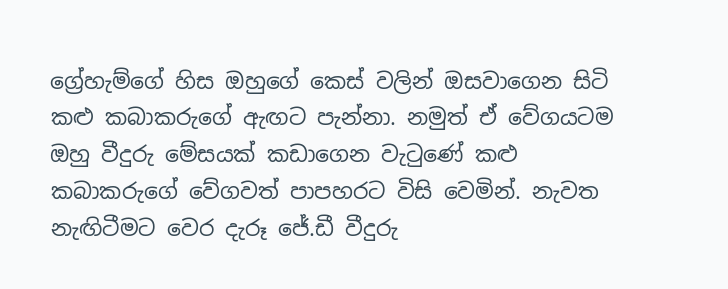ග්‍රේහැම්ගේ හිස ඔහුගේ කෙස් වලින් ඔසවාගෙන සිටි කළු කබාකරුගේ ඇඟට පැන්නා. නමුත් ඒ වේගයටම ඔහු වීදුරු මේසයක් කඩාගෙන වැටුණේ කළු කබාකරුගේ වේගවත් පාපහරට විසි වෙමින්. නැවත නැඟිටීමට වෙර දැරූ ජේ.ඩී වීදුරු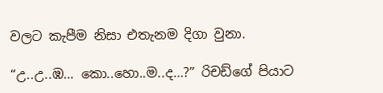වලට කැපීම නිසා එතැනම දිගා වුනා.

“උ..උ..ඹ… කො..හො..ම..ද…?” රිචඩ්ගේ පියාට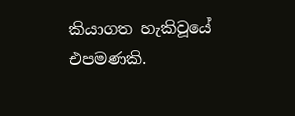කියාගත හැකිවූයේ එපමණකි.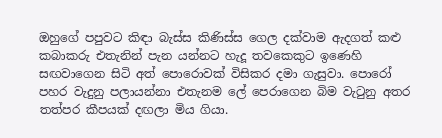ඔහුගේ පපුවට කිඳා බැස්ස කිණිස්ස ගෙල දක්වාම ඇදගත් කළු කබාකරු එතැනින් පැන යන්නට හැදූ තවකෙකුට ඉණෙහි සඟවාගෙන සිටි අත් පොරොවක් විසිකර දමා ගැසුවා. පොරෝ පහර වැදුනු පලායන්නා එතැනම ලේ පෙරාගෙන බිම වැටුනු අතර තත්පර කීපයක් දඟලා මිය ගියා.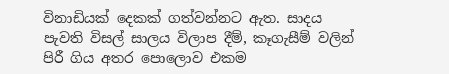විනාඩියක් දෙකක් ගත්වන්නට ඇත. සාදය පැවති විසල් සාලය විලාප දීම්, කෑගැසීම් වලින් පිරී ගිය අතර පොලොව එකම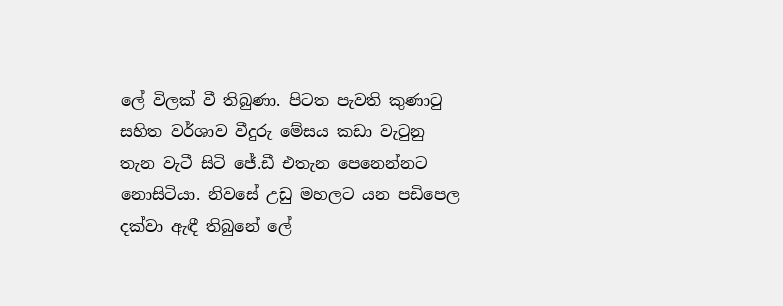ලේ විලක් වී තිබුණා. පිටත පැවති කුණාටු සහිත වර්ශාව වීදුරු මේසය කඩා වැටුනු තැන වැටී සිටි ජේ.ඩී එතැන පෙනෙන්නට නොසිටියා. නිවසේ උඩු මහලට යන පඩිපෙල දක්වා ඇඳී තිබුනේ ලේ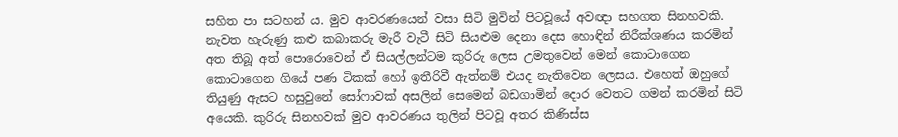සහිත පා සටහන් ය. මුව ආවරණයෙන් වසා සිටි මුවින් පිටවූයේ අවඥා සහගත සිනහවකි. නැවත හැරුණු කළු කබාකරු මැරී වැටී සිටි සියළුම දෙනා දෙස හොඳින් නිරීක්ශණය කරමින් අත තිබූ අත් පොරොවෙන් ඒ සියල්ලන්ටම කුරිරු ලෙස උමතුවෙන් මෙන් කොටාගෙන කොටාගෙන ගියේ පණ ටිකක් හෝ ඉතීරිවී ඇත්නම් එයද නැතිවෙන ලෙසය. එහෙත් ඔහුගේ තියුණු ඇසට හසුවුනේ සෝෆාවක් අසලින් සෙමෙන් බඩගාමින් දොර වෙතට ගමන් කරමින් සිටි අයෙකි. කුරිරු සිනහවක් මුව ආවරණය තුලින් පිටවූ අතර කිණිස්ස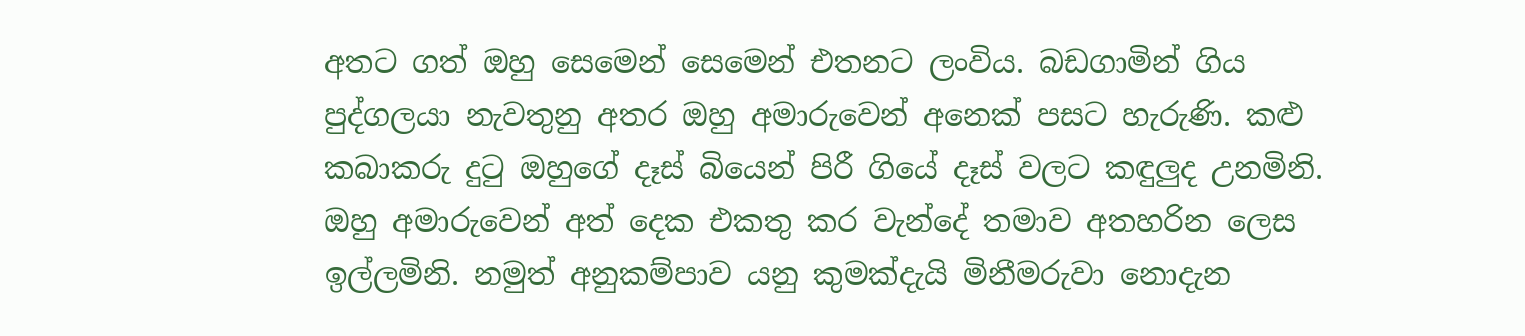අතට ගත් ඔහු සෙමෙන් සෙමෙන් එතනට ලංවිය. බඩගාමින් ගිය පුද්ගලයා නැවතුනු අතර ඔහු අමාරුවෙන් අනෙක් පසට හැරුණි. කළු කබාකරු දුටු ඔහුගේ දෑස් බියෙන් පිරී ගියේ දෑස් වලට කඳුලුද උනමිනි. ඔහු අමාරුවෙන් අත් දෙක එකතු කර වැන්දේ තමාව අතහරින ලෙස ඉල්ලමිනි. නමුත් අනුකම්පාව යනු කුමක්දැයි මිනීමරුවා නොදැන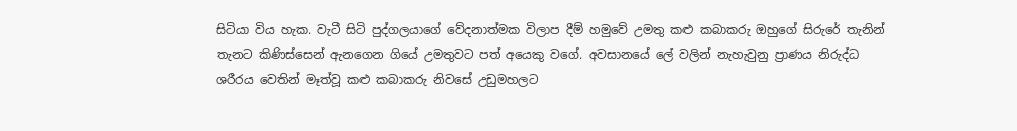සිටියා විය හැක. වැටී සිටි පුද්ගලයාගේ වේදනාත්මක විලාප දීම් හමුවේ උමතු කළු කබාකරු ඔහුගේ සිරුරේ තැනින් තැනට කිණිස්සෙන් ඇනගෙන ගියේ උමතුවට පත් අයෙකු වගේ. අවසානයේ ලේ වලින් නැහැවුනු ප්‍රාණය නිරුද්ධ ශරීරය වෙතින් මෑත්වූ කළු කබාකරු නිවසේ උඩුමහලට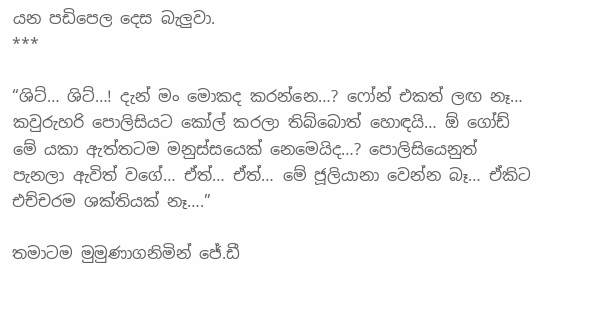යන පඩිපෙල දෙස බැලුවා.
***

“ශිට්… ශිට්…! දැන් මං මොකද කරන්නෙ…? ෆෝන් එකත් ලඟ නෑ… කවුරුහරි පොලිසියට කෝල් කරලා තිබ්බොත් හොඳයි… ඕ ගෝඩ් මේ යකා ඇත්තටම මනුස්සයෙක් නෙමෙයිද…? පොලිසියෙනුත් පැනලා ඇවිත් වගේ… ඒත්… ඒත්… මේ ජූලියානා වෙන්න බෑ… ඒකිට එච්චරම ශක්තියක් නෑ….”

තමාටම මුමුණාගනිමින් ජේ.ඩී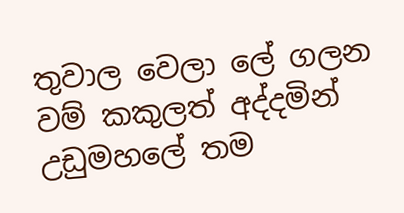තුවාල වෙලා ලේ ගලන වම් කකුලත් අද්දමින් උඩුමහලේ තම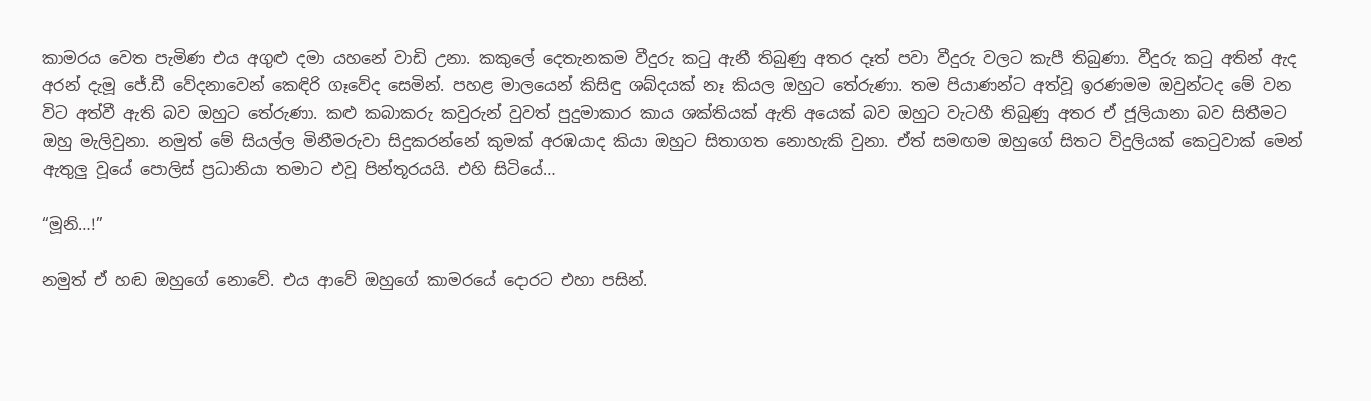කාමරය වෙත පැමිණ එය අගුළු දමා යහනේ වාඩි උනා. කකුලේ දෙතැනකම වීදුරු කටු ඇනී තිබුණු අතර දෑත් පවා වීදුරු වලට කැපී තිබුණා. වීදුරු කටු අතින් ඇද අරන් දැමූ ජේ.ඩී වේදනාවෙන් කෙඳිරි ගෑවේද සෙමින්. පහළ මාලයෙන් කිසිඳු ශබ්දයක් නෑ කියල ඔහුට තේරුණා. තම පියාණන්ට අත්වූ ඉරණමම ඔවුන්ටද මේ වන විට අත්වී ඇති බව ඔහුට තේරුණා. කළු කබාකරු කවුරුන් වුවත් පුදුමාකාර කාය ශක්තියක් ඇති අයෙක් බව ඔහුට වැටහී තිබුණු අතර ඒ ජූලියානා බව සිතීමට ඔහු මැලිවුනා. නමුත් මේ සියල්ල මිනීමරුවා සිදුකරන්නේ කුමක් අරඹයාද කියා ඔහුට සිතාගත නොහැකි වුනා. ඒත් සමඟම ඔහුගේ සිතට විදුලියක් කෙටුවාක් මෙන් ඇතුලු වූයේ පොලිස් ප්‍රධානියා තමාට එවූ පින්තූරයයි. එහි සිටියේ…

“මූනි…!”

නමුත් ඒ හඬ ඔහුගේ නොවේ. එය ආවේ ඔහුගේ කාමරයේ දොරට එහා පසින්.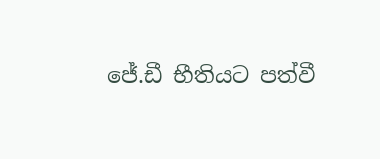ජේ.ඩී භීතියට පත්වී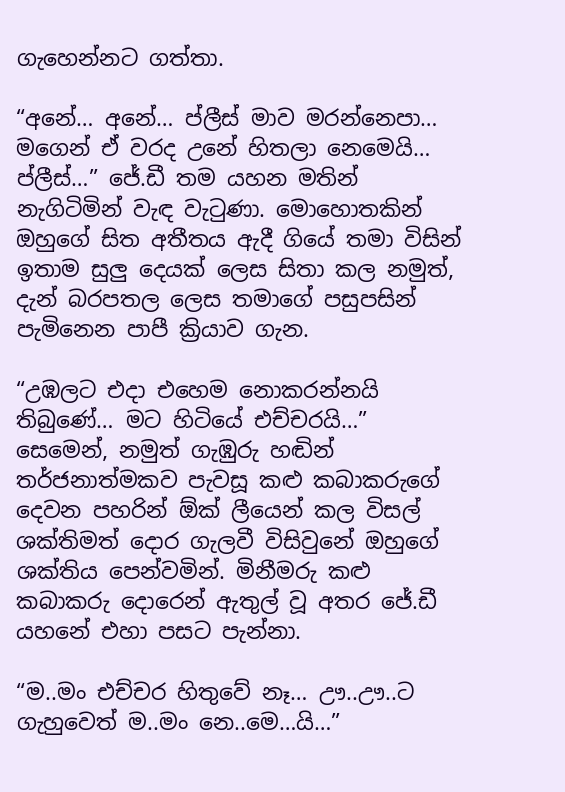ගැහෙන්නට ගත්තා.

“අනේ… අනේ… ප්ලීස් මාව මරන්නෙපා… මගෙන් ඒ වරද උනේ හිතලා නෙමෙයි… ප්ලීස්…” ජේ.ඩී තම යහන මතින් නැගිටිමින් වැඳ වැටුණා. මොහොතකින් ඔහුගේ සිත අතීතය ඇදී ගියේ තමා විසින් ඉතාම සුලු දෙයක් ලෙස සිතා කල නමුත්, දැන් බරපතල ලෙස තමාගේ පසුපසින් පැමිනෙන පාපී ක්‍රියාව ගැන.

“උඹලට එදා එහෙම නොකරන්නයි තිබුණේ… මට හිටියේ එච්චරයි…” සෙමෙන්, නමුත් ගැඹුරු හඬින් තර්ජනාත්මකව පැවසූ කළු කබාකරුගේ දෙවන පහරින් ඕක් ලීයෙන් කල විසල් ශක්තිමත් දොර ගැලවී විසිවුනේ ඔහුගේ ශක්තිය පෙන්වමින්. මිනීමරු කළු කබාකරු දොරෙන් ඇතුල් වූ අතර ජේ.ඩී යහනේ එහා පසට පැන්නා.

“ම..මං එච්චර හිතුවේ නෑ… ඌ..ඌ..ට ගැහුවෙත් ම..මං නෙ..මෙ…යි…”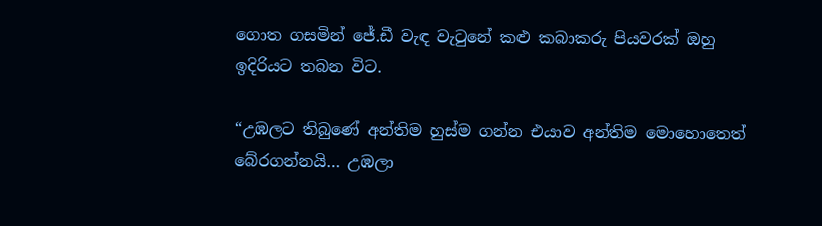ගොත ගසමින් ජේ.ඩී වැඳ වැටුනේ කළු කබාකරු පියවරක් ඔහු ඉදිරියට තබන විට.

“උඹලට තිබුණේ අන්තිම හුස්ම ගන්න එයාව අන්තිම මොහොතෙත් බේරගන්නයි… උඹලා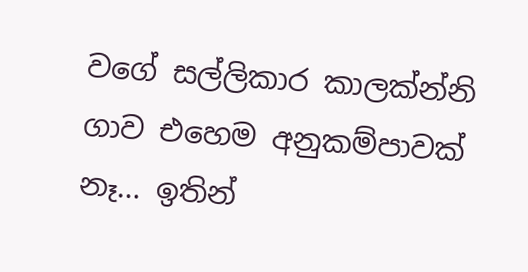වගේ සල්ලිකාර කාලක්න්නි ගාව එහෙම අනුකම්පාවක් නෑ… ඉතින්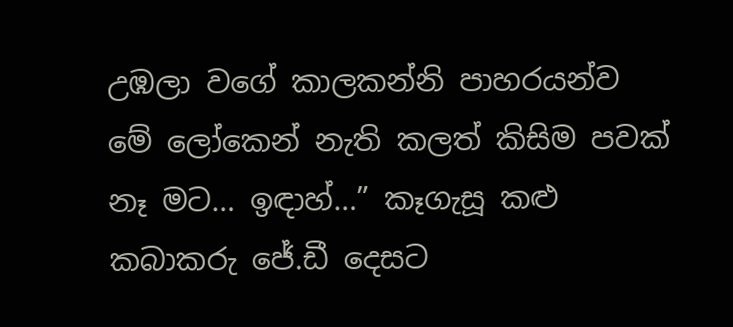උඹලා වගේ කාලකන්නි පාහරයන්ව මේ ලෝකෙන් නැති කලත් කිසිම පවක් නෑ මට… ඉඳාහ්…” කෑගැසූ කළු කබාකරු ජේ.ඩී දෙසට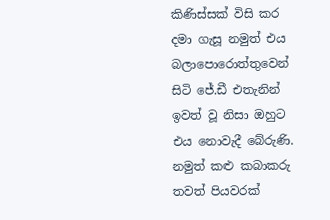කිණිස්සක් විසි කර දමා ගැසූ නමුත් එය බලාපොරොත්තුවෙන් සිටි ජේ.ඩී එතැනින් ඉවත් වූ නිසා ඔහුට එය නොවැදී බේරුණි. නමුත් කළු කබාකරු තවත් පියවරක්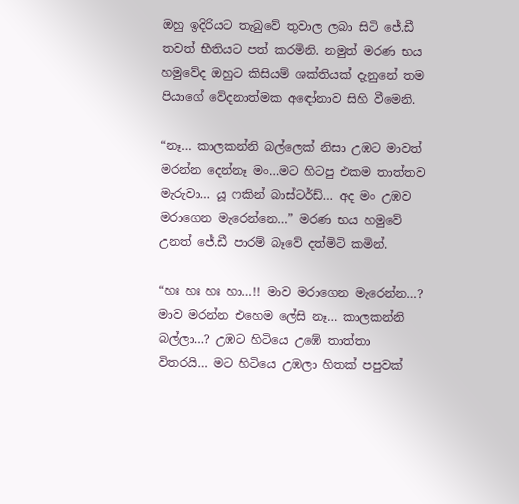ඔහු ඉදිරියට තැබුවේ තුවාල ලබා සිටි ජේ.ඩී තවත් භීතියට පත් කරමිනි. නමුත් මරණ භය හමුවේද ඔහුට කිසියම් ශක්තියක් දැනුනේ තම පියාගේ වේදනාත්මක අඳෝනාව සිහි වීමෙනි.

“නෑ… කාලකන්නි බල්ලෙක් නිසා උඹට මාවත් මරන්න දෙන්නෑ මං…මට හිටපු එකම තාත්තව මැරුවා… යූ ෆකින් බාස්ටර්ඩ්… අද මං උඹව මරාගෙන මැරෙන්නෙ…” මරණ භය හමුවේ උනත් ජේ.ඩී පාරම් බෑවේ දත්මිටි කමින්.

“හඃ හඃ හඃ හා…!! මාව මරාගෙන මැරෙන්න…? මාව මරන්න එහෙම ලේසි නෑ… කාලකන්නි බල්ලා…? උඹට හිටියෙ උඹේ තාත්තා විතරයි… මට හිටියෙ උඹලා හිතක් පපුවක්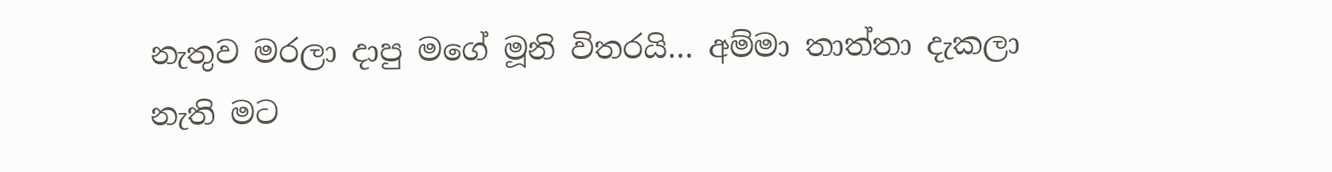නැතුව මරලා දාපු මගේ මූනි විතරයි… අම්මා තාත්තා දැකලා නැති මට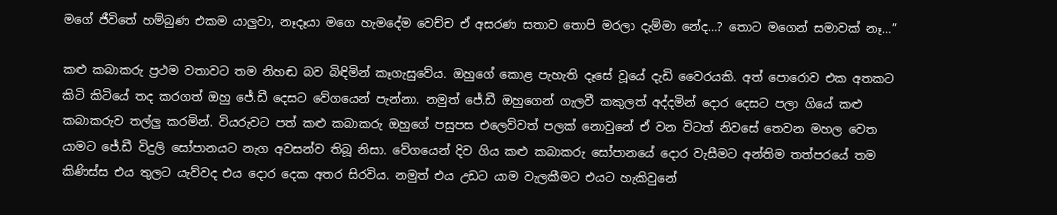මගේ ජීවිතේ හම්බුණ එකම යාලුවා, නෑදෑයා මගෙ හැමදේම වෙච්ච ඒ අසරණ සතාව තොපි මරලා දැම්මා නේද…? තොට මගෙන් සමාවක් නෑ…”

කළු කබාකරු ප්‍රථම වතාවට තම නිහඬ බව බිඳිමින් කෑගැසුවේය. ඔහුගේ කොළ පැහැති දෑසේ වූයේ දැඩි වෛරයකි. අත් පොරොව එක අතකට කිටි කිටියේ තද කරගත් ඔහු ජේ.ඩී දෙසට වේගයෙන් පැන්නා. නමුත් ජේ.ඩී ඔහුගෙන් ගැලවී කකුලත් අද්දමින් දොර දෙසට පලා ගියේ කළු කබාකරුව තල්ලු කරමින්. වියරුවට පත් කළු කබාකරු ඔහුගේ පසුපස එලෙව්වත් පලක් නොවුනේ ඒ වන විටත් නිවසේ තෙවන මහල වෙත යාමට ජේ.ඩී විදුලි සෝපානයට නැග අවසන්ව තිබූ නිසා. වේගයෙන් දිව ගිය කළු කබාකරු සෝපානයේ දොර වැසීමට අන්තිම තත්පරයේ තම කිණිස්ස එය තුලට යැව්වද එය දොර දෙක අතර සිරවිය. නමුත් එය උඩට යාම වැලකීමට එයට හැකිවුනේ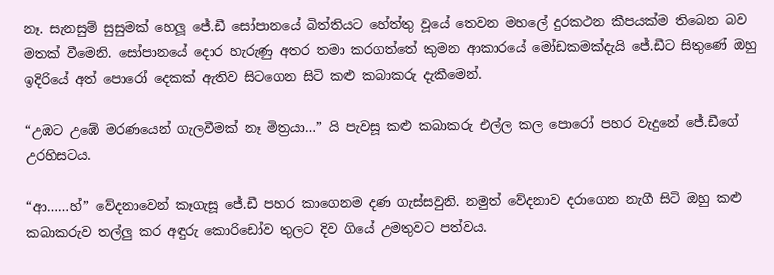නෑ. සැනසුම් සුසුමක් හෙලූ ජේ.ඩී සෝපානයේ බිත්තියට හේත්තු වූයේ තෙවන මහලේ දුරකථන කීපයක්ම තිබෙන බව මතක් වීමෙනි. සෝපානයේ දොර හැරුණු අතර තමා කරගත්තේ කුමන ආකාරයේ මෝඩකමක්දැයි ජේ.ඩීට සිතුණේ ඔහු ඉදිරියේ අත් පොරෝ දෙකක් ඇතිව සිටගෙන සිටි කළු කබාකරු දැකීමෙන්.

“උඹට උඹේ මරණයෙන් ගැලවීමක් නෑ මිත්‍රයා…” යි පැවසූ කළු කබාකරු එල්ල කල පොරෝ පහර වැදුනේ ජේ.ඩීගේ උරහිසටය.

“ආ……හ්” වේදනාවෙන් කෑගැසූ ජේ.ඩී පහර කාගෙනම දණ ගැස්සවුනි. නමුත් වේදනාව දරාගෙන නැගී සිටි ඔහු කළු කබාකරුව තල්ලු කර අඳුරු කොරිඩෝව තුලට දිව ගියේ උමතුවට පත්වය.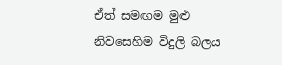ඒත් සමඟම මුළු නිවසෙහිම විදුලි බලය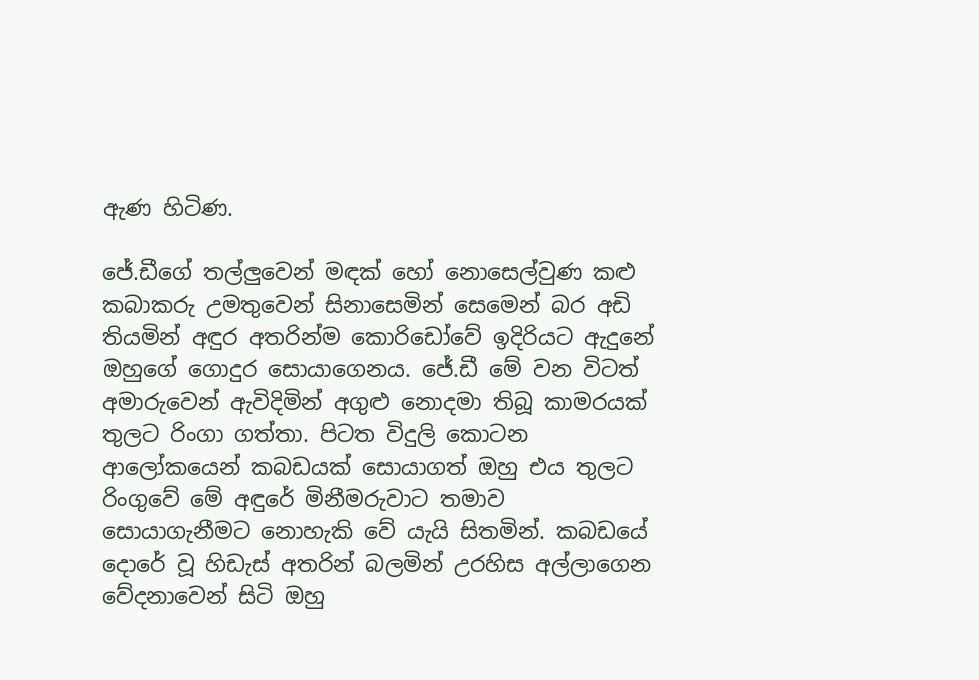ඇණ හිටිණ.

ජේ.ඩීගේ තල්ලුවෙන් මඳක් හෝ නොසෙල්වුණ කළු කබාකරු උමතුවෙන් සිනාසෙමින් සෙමෙන් බර අඩි තියමින් අඳුර අතරින්ම කොරිඩෝවේ ඉදිරියට ඇදුනේ ඔහුගේ ගොදුර සොයාගෙනය. ජේ.ඩී මේ වන විටත් අමාරුවෙන් ඇවිදිමින් අගුළු නොදමා තිබූ කාමරයක් තුලට රිංගා ගත්තා. පිටත විදුලි කොටන ආලෝකයෙන් කබඩයක් සොයාගත් ඔහු එය තුලට රිංගුවේ මේ අඳුරේ මිනීමරුවාට තමාව සොයාගැනීමට නොහැකි වේ යැයි සිතමින්. කබඩයේ දොරේ වූ හිඩැස් අතරින් බලමින් උරහිස අල්ලාගෙන වේදනාවෙන් සිටි ඔහු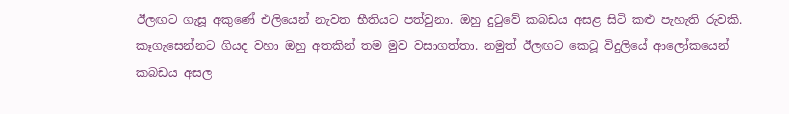ඊලඟට ගැසූ අකුණේ එලියෙන් නැවත භීතියට පත්වුනා. ඔහු දුටුවේ කබඩය අසළ සිටි කළු පැහැති රුවකි. කෑගැසෙන්නට ගියද වහා ඔහු අතකින් තම මුව වසාගත්තා. නමුත් ඊලඟට කෙටූ විදුලියේ ආලෝකයෙන් කබඩය අසල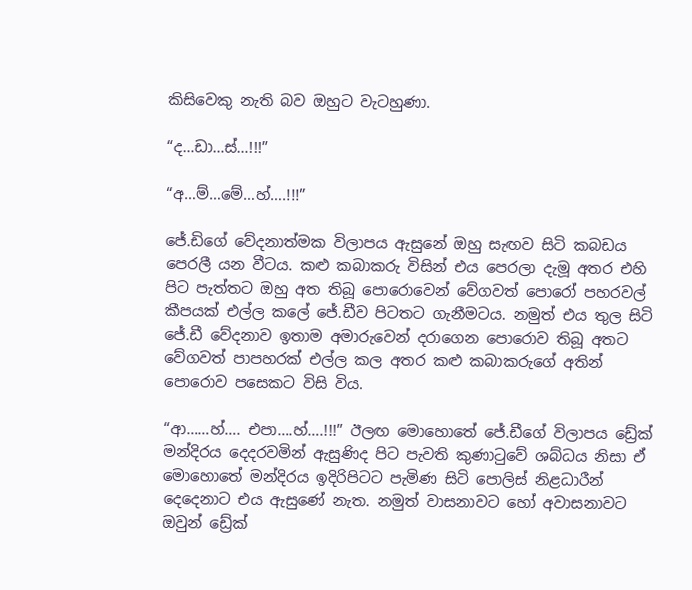කිසිවෙකු නැති බව ඔහුට වැටහුණා.

“ද…ඩා…ස්…!!!”

“අ…ම්…මේ…හ්….!!!”

ජේ.ඩිගේ වේදනාත්මක විලාපය ඇසුනේ ඔහු සැඟව සිටි කබඩය පෙරලී යන වීටය. කළු කබාකරු විසින් එය පෙරලා දැමූ අතර එහි පිට පැත්තට ඔහු අත තිබූ පොරොවෙන් වේගවත් පොරෝ පහරවල් කීපයක් එල්ල කලේ ජේ.ඩීව පිටතට ගැනීමටය. නමුත් එය තුල සිටි ජේ.ඩී වේදනාව ඉතාම අමාරුවෙන් දරාගෙන පොරොව තිබූ අතට වේගවත් පාපහරක් එල්ල කල අතර කළු කබාකරුගේ අතින් පොරොව පසෙකට විසි විය.

“ආ……හ්…. එපා….හ්….!!!” ඊලඟ මොහොතේ ජේ.ඩීගේ විලාපය ඩ්‍රේක් මන්දිරය දෙදරවමින් ඇසුණිද පිට පැවති කුණාටුවේ ශබ්ධය නිසා ඒ මොහොතේ මන්දිරය ඉදිරිපිටට පැමිණ සිටි පොලිස් නිළධාරීන් දෙදෙනාට එය ඇසුණේ නැත. නමුත් වාසනාවට හෝ අවාසනාවට ඔවුන් ඩ්‍රේක්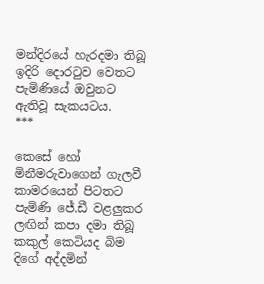මන්දිරයේ හැරදමා තිබූ ඉදිරි දොරටුව වෙතට පැමිණියේ ඔවුනට ඇතිවූ සැකයටය.
***

කෙසේ හෝ මිනීමරුවාගෙන් ගැලවී කාමරයෙන් පිටතට පැමිණි ජේ.ඩී වළලුකර ලඟින් කපා දමා තිබූ කකුල් කෙටියද බිම දිගේ අද්දමින්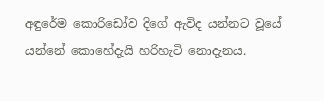අඳුරේම කොරිඩෝව දිගේ ඇවිද යන්නට වූයේ යන්නේ කොහේදැයි හරිහැටි නොදැනය.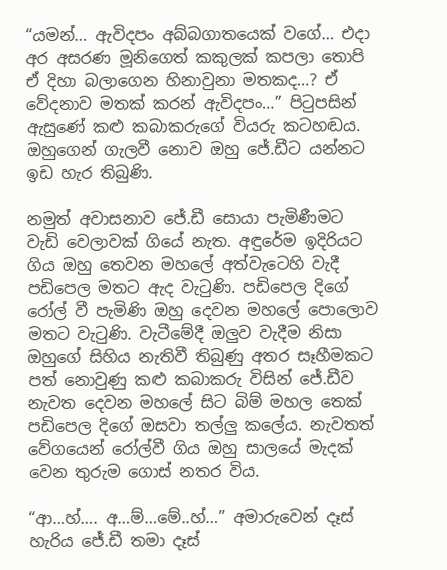“යමන්… ඇවිදපං අබ්බගාතයෙක් වගේ… එදා අර අසරණ මූනිගෙත් කකුලක් කපලා තොපි ඒ දිහා බලාගෙන හිනාවුනා මතකද…? ඒ වේදනාව මතක් කරන් ඇවිදපං…” පිටුපසින් ඇසුණේ කළු කබාකරුගේ වියරු කටහඬය. ඔහුගෙන් ගැලවී නොව ඔහු ජේ.ඩීට යන්නට ඉඩ හැර තිබුණි.

නමුත් අවාසනාව ජේ.ඩී සොයා පැමිණීමට වැඩි වෙලාවක් ගියේ නැත. අඳුරේම ඉදිරියට ගිය ඔහු තෙවන මහලේ අත්වැටෙහි වැදී පඩිපෙල මතට ඇද වැටුණි. පඩිපෙල දිගේ රෝල් වී පැමිණි ඔහු දෙවන මහලේ පොලොව මතට වැටුණි. වැටීමේදී ඔලුව වැදීම නිසා ඔහුගේ සිහිය නැතිවී තිබුණු අතර සෑහීමකට පත් නොවුණු කළු කබාකරු විසින් ජේ.ඩීව නැවත දෙවන මහලේ සිට බිම් මහල තෙක් පඩිපෙල දිගේ ඔසවා තල්ලු කලේය. නැවතත් වේගයෙන් රෝල්වී ගිය ඔහු සාලයේ මැදක් වෙන තුරුම ගොස් නතර විය.

“ආ…හ්…. අ…ම්…මේ..හ්…” අමාරුවෙන් දෑස් හැරිය ජේ.ඩී තමා දෑස්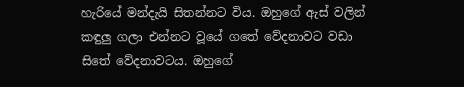හැරියේ මන්දැයි සිතන්නට විය. ඔහුගේ ඇස් වලින් කඳුලු ගලා එන්නට වූයේ ගතේ වේදනාවට වඩා සිතේ වේදනාවටය. ඔහුගේ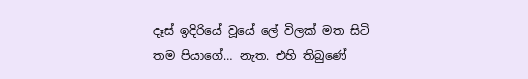දෑස් ඉදිරියේ වූයේ ලේ විලක් මත සිටි තම පියාගේ… නැත. එහි තිබුණේ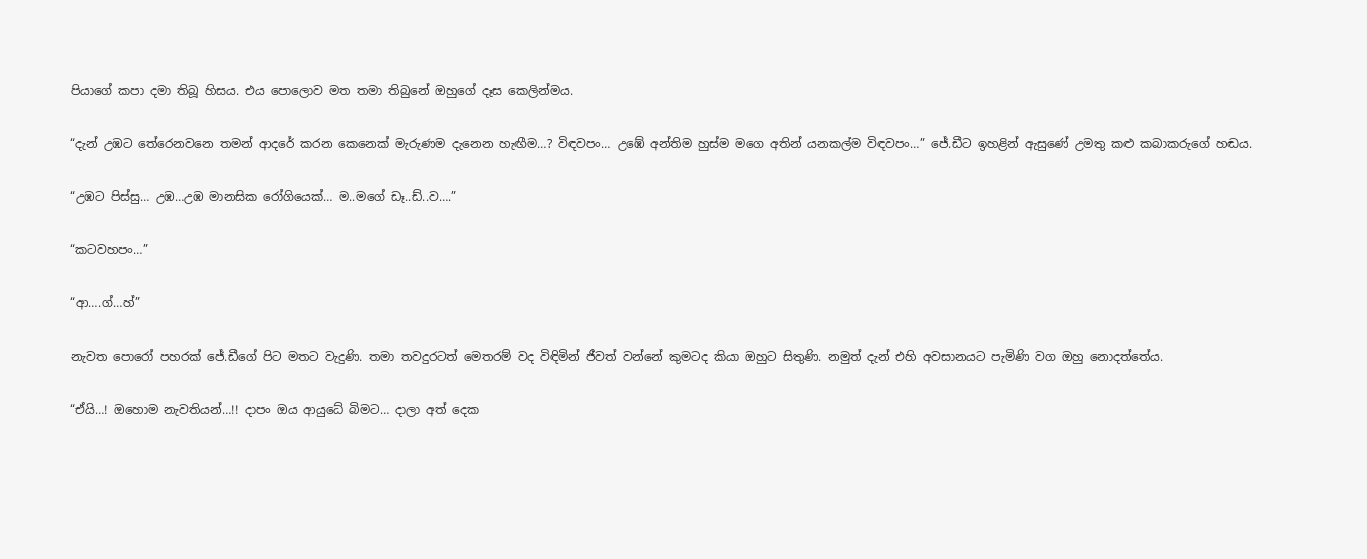පියාගේ කපා දමා තිබූ හිසය. එය පොලොව මත තමා තිබුනේ ඔහුගේ දෑස කෙලින්මය.

“දැන් උඹට තේරෙනවනෙ තමන් ආදරේ කරන කෙනෙක් මැරුණම දැනෙන හැඟීම…? විඳවපං… උඹේ අන්තිම හුස්ම මගෙ අතින් යනකල්ම විඳවපං…” ජේ.ඩීට ඉහළින් ඇසුණේ උමතු කළු කබාකරුගේ හඬය.

“උඹට පිස්සු… උඹ…උඹ මානසික රෝගියෙක්… ම..මගේ ඩෑ..ඩ්..ව….”

“කටවහපං…”

“ආ….ග්…හ්”

නැවත පොරෝ පහරක් ජේ.ඩීගේ පිට මතට වැදුණි. තමා තවදුරටත් මෙතරම් වද විඳිමින් ජීවත් වන්නේ කුමටද කියා ඔහුට සිතුණි. නමුත් දැන් එහි අවසානයට පැමිණි වග ඔහු නොදත්තේය.

“ඒයි…! ඔහොම නැවතියන්…!! දාපං ඔය ආයුධේ බිමට… දාලා අත් දෙක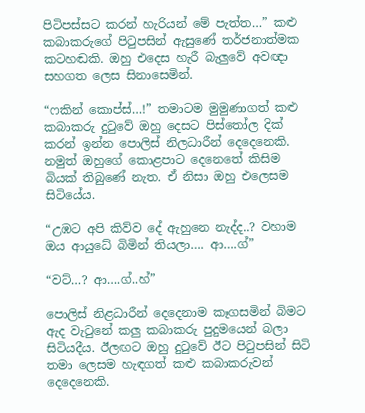පිටිපස්සට කරන් හැරියන් මේ පැත්ත…” කළු කබාකරුගේ පිටුපසින් ඇසුණේ තර්ජනාත්මක කටහඬකි. ඔහු එදෙස හැරී බැලුවේ අවඥා සහගත ලෙස සිනාසෙමින්.

“ෆකින් කොප්ස්…!” තමාටම මුමුණාගත් කළු කබාකරු දුටුවේ ඔහු දෙසට පිස්තෝල දික් කරන් ඉන්න පොලිස් නිලධාරීන් දෙදෙනෙකි. නමුත් ඔහුගේ කොළපාට දෙනෙතේ කිසිම බියක් තිබුණේ නැත. ඒ නිසා ඔහු එලෙසම සිටියේය.

“උඹට අපි කිව්ව දේ ඇහුනෙ නැද්ද..? වහාම ඔය ආයුධේ බිමින් තියලා…. ආ….ග්”

“වට්…? ආ….ග්..හ්”

පොලිස් නිළධාරීන් දෙදෙනාම කෑගසමින් බිමට ඇද වැටුනේ කලු කබාකරු පුදුමයෙන් බලා සිටියදීය. ඊලඟට ඔහු දුටුවේ ඊට පිටුපසින් සිටි තමා ලෙසම හැඳගත් කළු කබාකරුවන් දෙදෙනෙකි.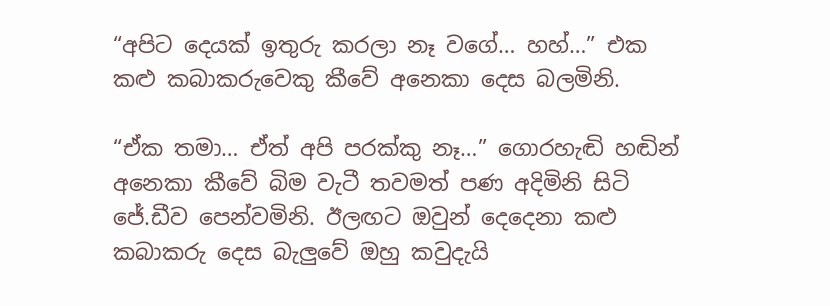“අපිට දෙයක් ඉතුරු කරලා නෑ වගේ… හහ්…” එක කළු කබාකරුවෙකු කීවේ අනෙකා දෙස බලමිනි.

“ඒක තමා… ඒත් අපි පරක්කු නෑ…” ගොරහැඬි හඬින් අනෙකා කීවේ බිම වැටී තවමත් පණ අදිමිනි සිටි ජේ.ඩීව පෙන්වමිනි. ඊලඟට ඔවුන් දෙදෙනා කළු කබාකරු දෙස බැලුවේ ඔහු කවුදැයි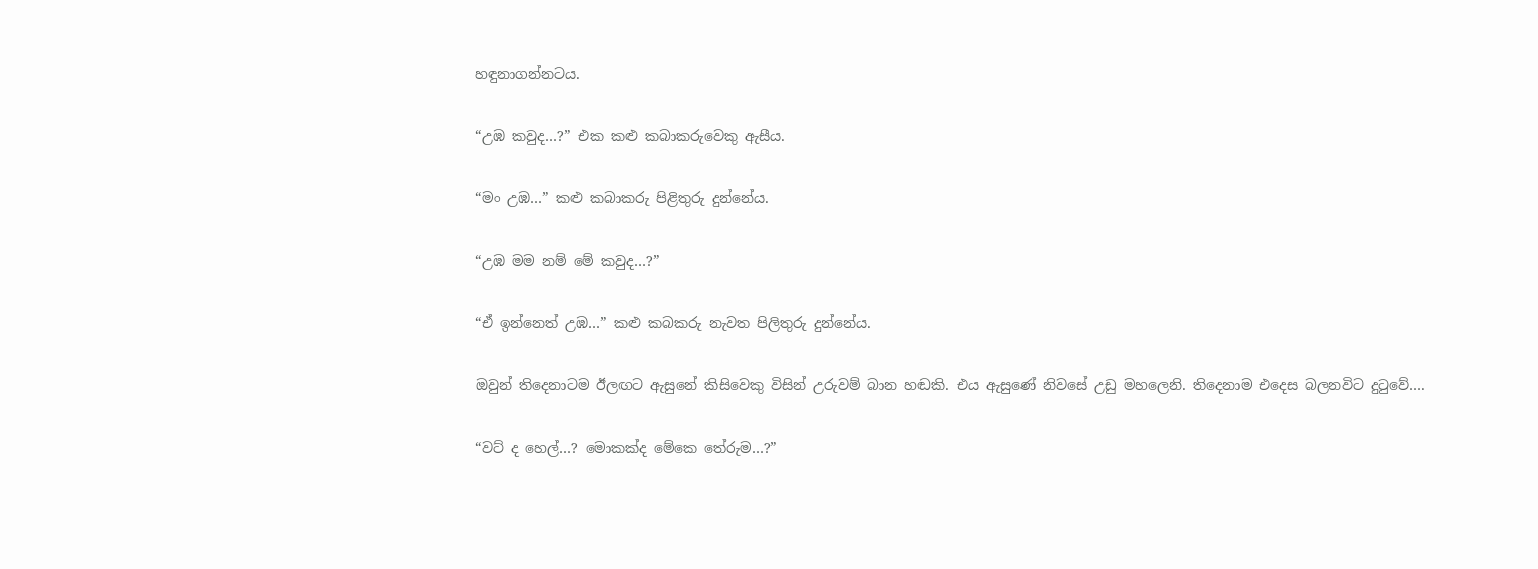හඳුනාගන්නටය.

“උඹ කවුද…?” එක කළු කබාකරුවෙකු ඇසීය.

“මං උඹ…” කළු කබාකරු පිළිතුරු දුන්නේය.

“උඹ මම නම් මේ කවුද…?”

“ඒ ඉන්නෙත් උඹ…” කළු කබකරු නැවත පිලිතුරු දුන්නේය.

ඔවුන් තිදෙනාටම ඊලඟට ඇසුනේ කිසිවෙකු විසින් උරුවම් බාන හඬකි. එය ඇසුණේ නිවසේ උඩු මහලෙනි. තිදෙනාම එදෙස බලනවිට දුටුවේ….

“වට් ද හෙල්…? මොකක්ද මේකෙ තේරුම…?”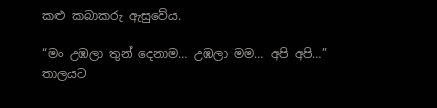කළු කබාකරු ඇසුවේය.

“මං උඹලා තුන් දෙනාම… උඹලා මම… අපි අපි…” තාලයට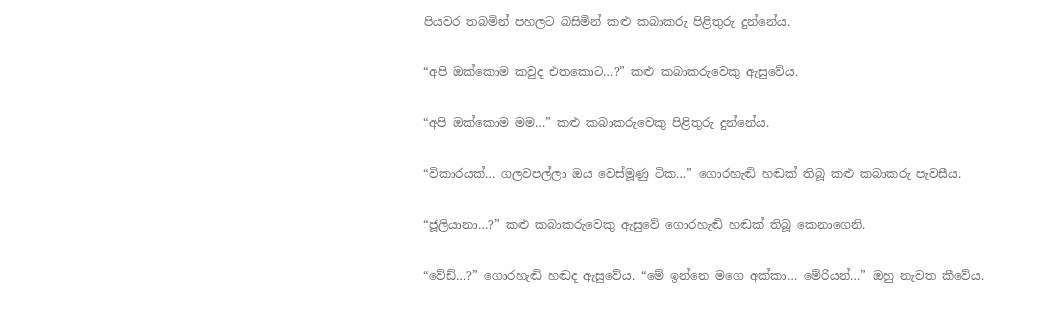පියවර තබමින් පහලට බසිමින් කළු කබාකරු පිළිතුරු දුන්නේය.

“අපි ඔක්කොම කවුද එතකොට…?” කළු කබාකරුවෙකු ඇසුවේය.

“අපි ඔක්කොම මම…” කළු කබාකරුවෙකු පිළිතුරු දුන්නේය.

“විකාරයක්… ගලවපල්ලා ඔය වෙස්මූණු ටික…” ගොරහැඬි හඬක් තිබූ කළු කබාකරු පැවසීය.

“ජූලියානා…?” කළු කබාකරුවෙකු ඇසුවේ ගොරහැඬි හඬක් තිබූ කෙනාගෙනි.

“වේඩ්…?” ගොරහැඬි හඬද ඇසුවේය. “මේ ඉන්නෙ මගෙ අක්කා… මේරියන්…” ඔහු නැවත කීවේය.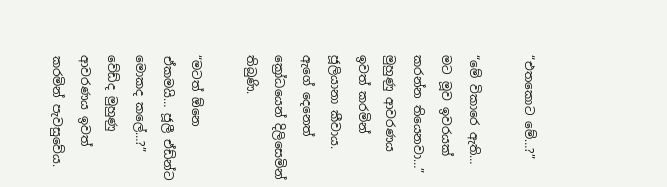“එතකොට මේ…?”

“මේ විකාරෙ ඇති… මට මූව ඉවරයක් කරන්න තියෙනවා…” මුහුණු ආවරණය ඉවත් කරමින් ජූලියානා කීවාය. ඇගේ දෙනෙත් ක්‍රෝධයෙන් දිලිසෙමින් තිබුණි.

“මටත් ඕනෙ ඒකමයි… ජූලී ඒඩ්න්ට මොකද කලේ…?” වේඩ්ද මුහුණු ආවරණය ඉවත් කරමින් පැවසුවේය.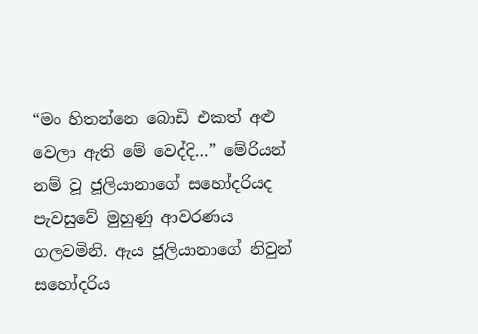“මං හිතන්නෙ බොඩි එකත් අළු වෙලා ඇති මේ වෙද්දි…” මේරියන් නම් වූ ජූලියානාගේ සහෝදරියද පැවසුවේ මුහුණු ආවරණය ගලවමිනි. ඇය ජූලියානාගේ නිවුන් සහෝදරිය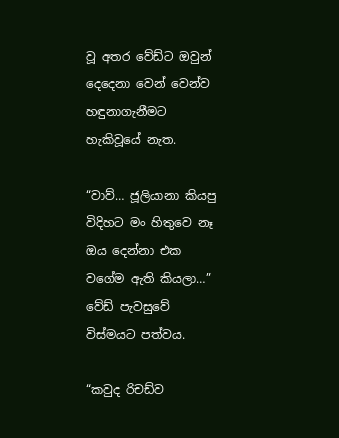වූ අතර වේඩ්ට ඔවුන් දෙදෙනා වෙන් වෙන්ව හඳුනාගැනීමට හැකිවූයේ නැත.

“වාව්… ජූලියානා කියපු විදිහට මං හිතුවෙ නෑ ඔය දෙන්නා එක වගේම ඇති කියලා…” වේඩ් පැවසුවේ විස්මයට පත්වය.

“කවුද රිචඩ්ව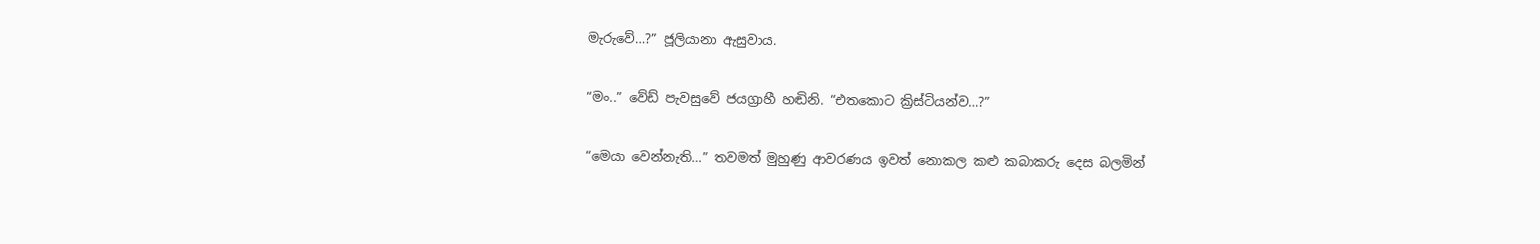මැරුවේ…?” ජූලියානා ඇසුවාය.

“මං..” වේඩ් පැවසුවේ ජයග්‍රාහී හඬිනි. “එතකොට ක්‍රිස්ටියන්ව…?”

“මෙයා වෙන්නැති…” තවමත් මුහුණු ආවරණය ඉවත් නොකල කළු කබාකරු දෙස බලමින්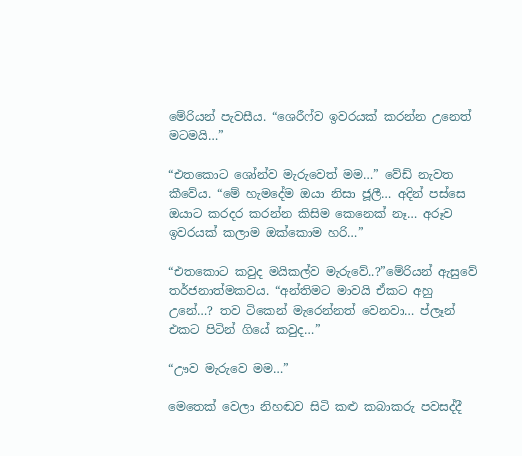මේරියන් පැවසීය. “ශෙරීෆ්ව ඉවරයක් කරන්න උනෙත් මටමයි…”

“එතකොට ශෝන්ව මැරුවෙත් මම…” වේඩ් නැවත කීවේය. “මේ හැමදේම ඔයා නිසා ජූලී… අදින් පස්සෙ ඔයාට කරදර කරන්න කිසිම කෙනෙක් නෑ… අරූව ඉවරයක් කලාම ඔක්කොම හරි…”

“එතකොට කවුද මයිකල්ව මැරුවේ..?”මේරියන් ඇසුවේ තර්ජනාත්මකවය. “අන්තිමට මාවයි ඒකට අහු උනේ…? තව ටිකෙන් මැරෙන්නත් වෙනවා… ප්ලෑන් එකට පිටින් ගියේ කවුද…”

“ඌව මැරුවෙ මම…”

මෙතෙක් වෙලා නිහඬව සිටි කළු කබාකරු පවසද්දී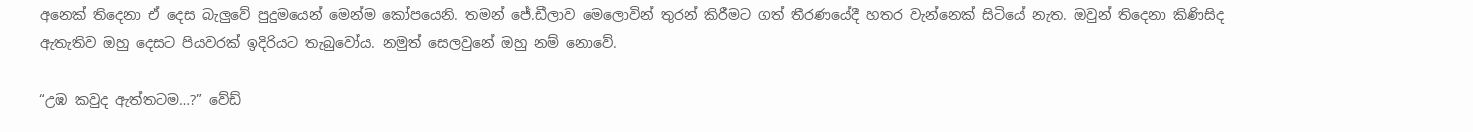අනෙක් තිදෙනා ඒ දෙස බැලුවේ පුදුමයෙන් මෙන්ම කෝපයෙනි. තමන් ජේ.ඩීලාව මෙලොවින් තුරන් කිරීමට ගත් තීරණයේදී හතර වැන්නෙක් සිටියේ නැත. ඔවුන් තිදෙනා කිණිසිද ඇතැතිව ඔහු දෙසට පියවරක් ඉදිරියට තැබුවෝය. නමුත් සෙලවුනේ ඔහු නම් නොවේ.

“උඹ කවුද ඇත්තටම…?” වේඩ්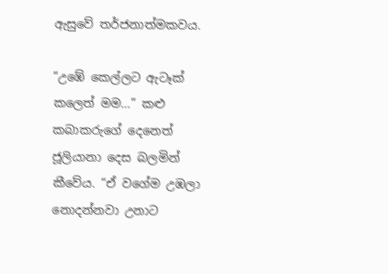ඇසුවේ තර්ජනාත්මකවය.

“උඹේ කෙල්ලට ඇටෑක් කලෙත් මම…” කළු කබාකරුගේ දෙනෙත් ජූලියානා දෙස බලමින් කීවේය. “ඒ වගේම උඹලා නොදන්නවා උනාට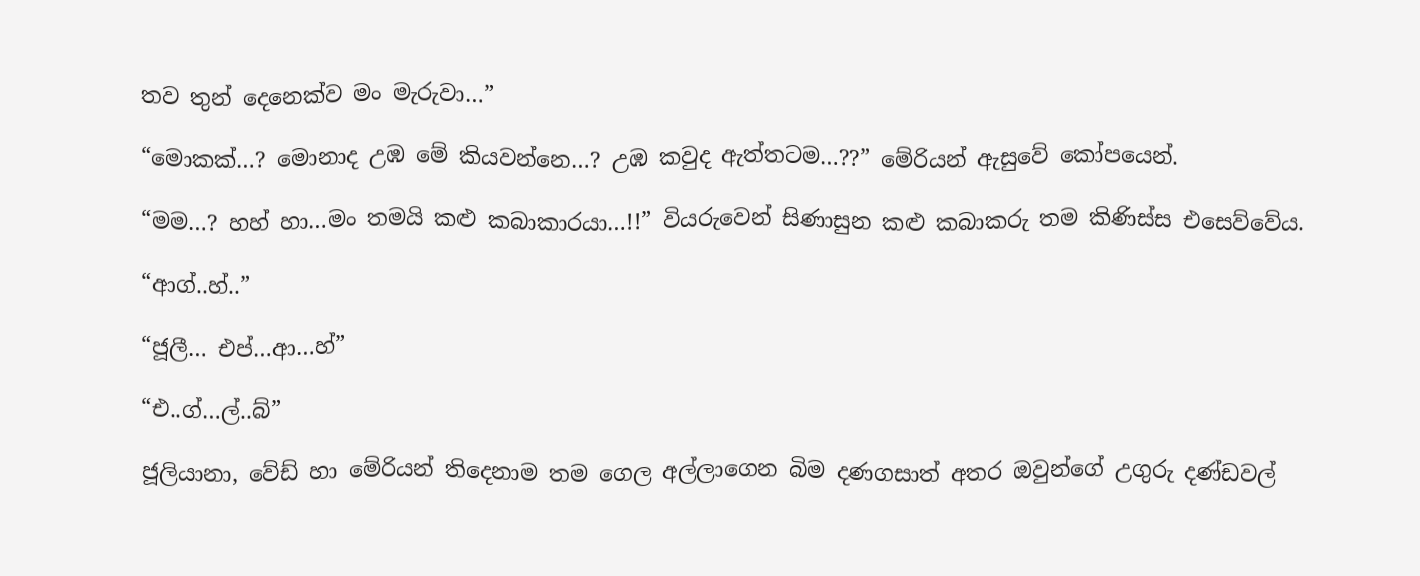තව තුන් දෙනෙක්ව මං මැරුවා…”

“මොකක්…? මොනාද උඹ මේ කියවන්නෙ…? උඹ කවුද ඇත්තටම…??” මේරියන් ඇසුවේ කෝපයෙන්.

“මම…? හහ් හා…මං තමයි කළු කබාකාරයා…!!” වියරුවෙන් සිණාසුන කළු කබාකරු තම කිණිස්ස එසෙව්වේය.

“ආග්..හ්..”

“ජූලී… එප්…ආ…හ්”

“එ..ග්…ල්..බ්”

ජූලියානා, වේඩ් හා මේරියන් තිදෙනාම තම ගෙල අල්ලාගෙන බිම දණගසාත් අතර ඔවුන්ගේ උගුරු දණ්ඩවල්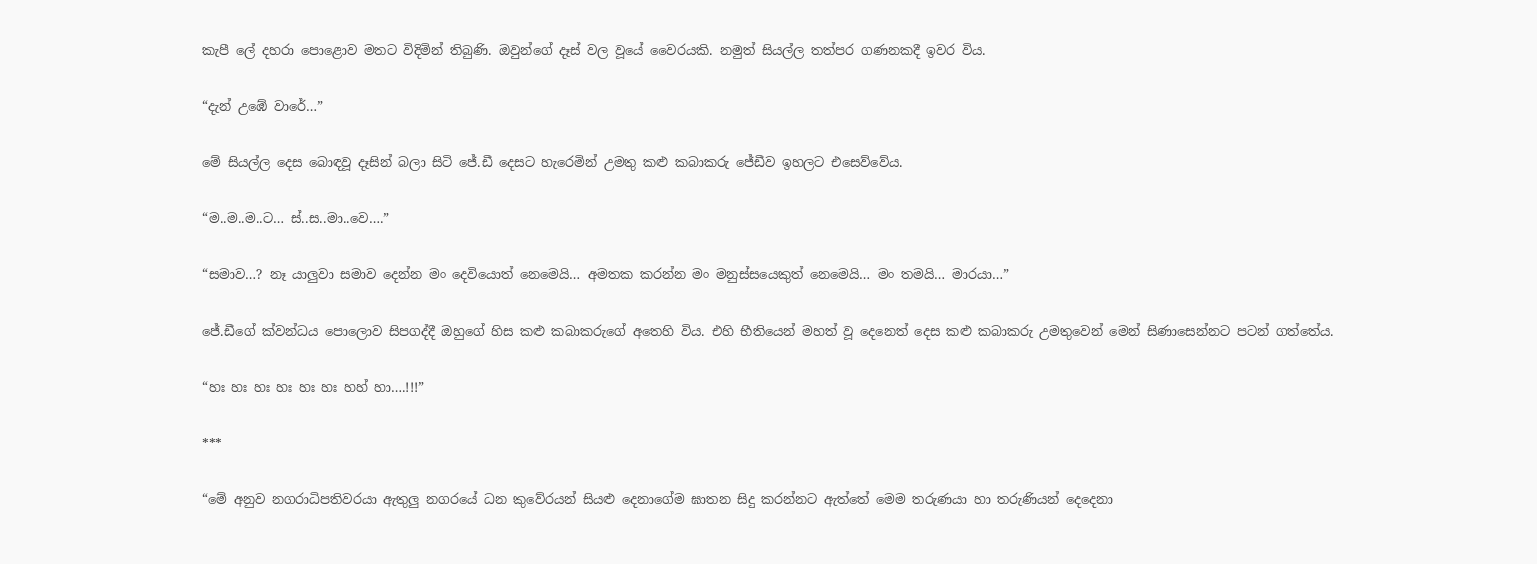කැපී ලේ දහරා පොළොව මතට විදිමින් තිබුණි. ඔවුන්ගේ දෑස් වල වූයේ වෛරයකි. නමුත් සියල්ල තත්පර ගණනකදී ඉවර විය.

“දැන් උඹේ වාරේ…”

මේ සියල්ල දෙස බොඳවූ දෑසින් බලා සිටි ජේ.ඩී දෙසට හැරෙමින් උමතු කළු කබාකරු ජේඩීව ඉහලට එසෙව්වේය.

“ම..ම..ම..ට… ස්..ස..මා..වෙ….”

“සමාව…? නෑ යාලුවා සමාව දෙන්න මං දෙවියොත් නෙමෙයි… අමතක කරන්න මං මනුස්සයෙකුත් නෙමෙයි… මං තමයි… මාරයා…”

ජේ.ඩීගේ ක්වන්ධය පොලොව සිපගද්දී ඔහුගේ හිස කළු කබාකරුගේ අතෙහි විය. එහි භීතියෙන් මහත් වූ දෙනෙත් දෙස කළු කබාකරු උමතුවෙන් මෙන් සිණාසෙන්නට පටන් ගත්තේය.

“හඃ හඃ හඃ හඃ හඃ හඃ හහ් හා….!!!”

***

“මේ අනුව නගරාධිපතිවරයා ඇතුලු නගරයේ ධන කුවේරයන් සියළු දෙනාගේම ඝාතන සිදු කරන්නට ඇත්තේ මෙම තරුණයා හා තරුණියන් දෙදෙනා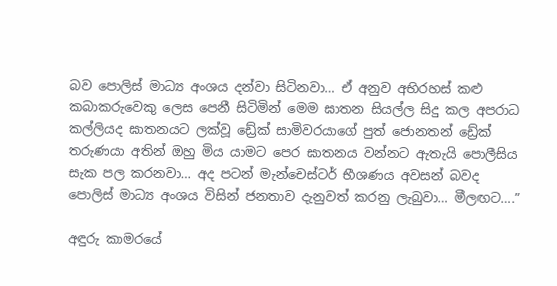බව පොලිස් මාධ්‍ය අංශය දන්වා සිටිනවා… ඒ අනුව අභිරහස් කළු කබාකරුවෙකු ලෙස පෙනී සිටිමින් මෙම ඝාතන සියල්ල සිදු කල අපරාධ කල්ලියද ඝාතනයට ලක්වූ ඩ්‍රේක් සාමිවරයාගේ පුත් ජොනතන් ඩ්‍රේක් තරුණයා අතින් ඔහු මිය යාමට පෙර ඝාතනය වන්නට ඇතැයි පොලීසිය සැක පල කරනවා… අද පටන් මැන්චෙස්ටර් භීශණය අවසන් බවද පොලිස් මාධ්‍ය අංශය විසින් ජනතාව දැනුවත් කරනු ලැබුවා… මීලඟට….”

අඳුරු කාමරයේ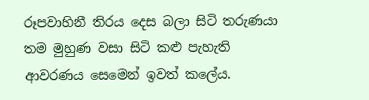රූපවාහිනී තිරය දෙස බලා සිටි තරුණයා තම මුහුණ වසා සිටි කළු පැහැති ආවරණය සෙමෙන් ඉවත් කලේය.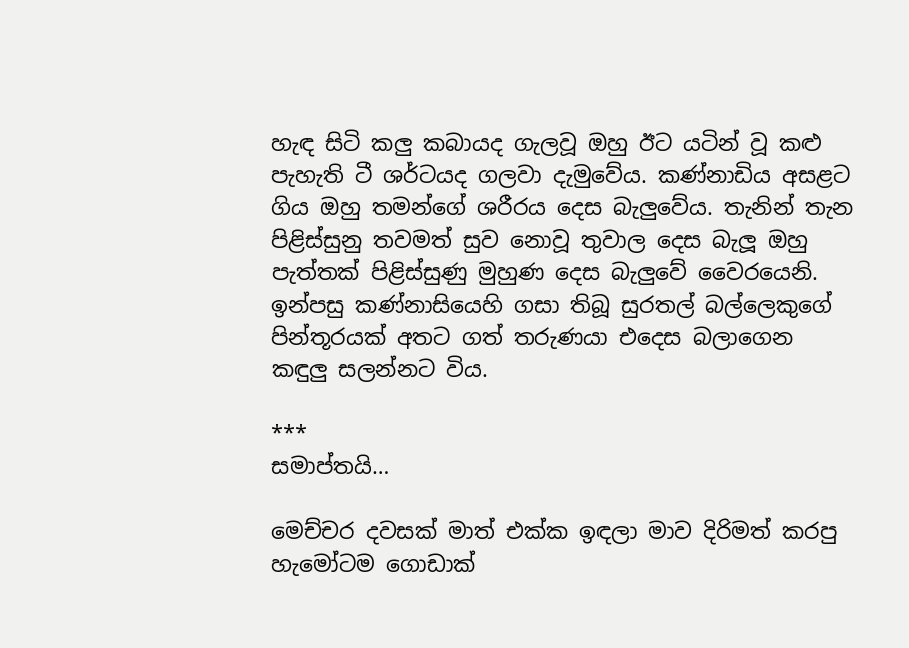හැඳ සිටි කලු කබායද ගැලවූ ඔහු ඊට යටින් වූ කළු පැහැති ටී ශර්ටයද ගලවා දැමුවේය. කණ්නාඩිය අසළට ගිය ඔහු තමන්ගේ ශරීරය දෙස බැලුවේය. තැනින් තැන පිළිස්සුනු තවමත් සුව නොවූ තුවාල දෙස බැලූ ඔහු පැත්තක් පිළිස්සුණු මුහුණ දෙස බැලුවේ වෛරයෙනි. ඉන්පසු කණ්නාසියෙහි ගසා තිබූ සුරතල් බල්ලෙකුගේ පින්තූරයක් අතට ගත් තරුණයා එදෙස බලාගෙන කඳුලු සලන්නට විය.

***
සමාප්තයි…

මෙච්චර දවසක් මාත් එක්ක ඉඳලා මාව දිරිමත් කරපු හැමෝටම ගොඩාක්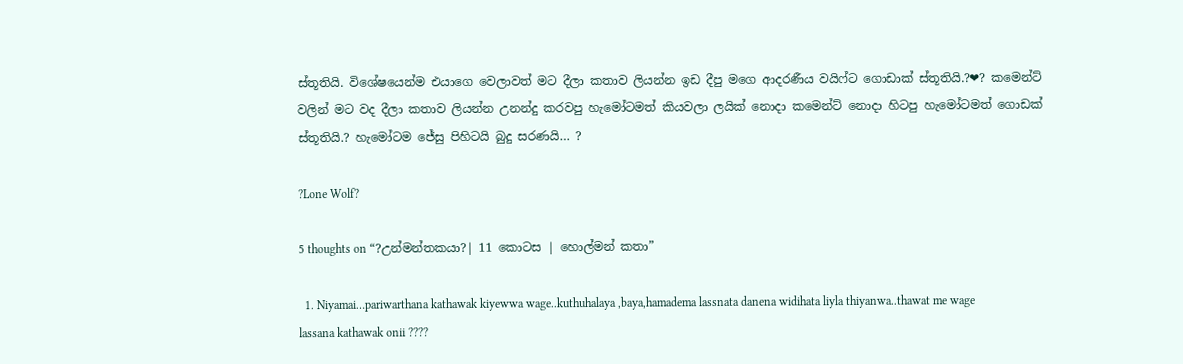ස්තූතියි. විශේෂයෙන්ම එයාගෙ වෙලාවත් මට දීලා කතාව ලියන්න ඉඩ දීපු මගෙ ආදරණීය වයිෆ්ට ගොඩාක් ස්තූතියි.?❤? කමෙන්ට් වලින් මට වද දීලා කතාව ලියන්න උනන්දු කරවපු හැමෝටමත් කියවලා ලයික් නොදා කමෙන්ට් නොදා හිටපු හැමෝටමත් ගොඩක් ස්තූතියි.? හැමෝටම ජේසු පිහිටයි බුදු සරණයි… ?

?Lone Wolf?

5 thoughts on “?උන්මන්තකයා?| 11 කොටස | හොල්මන් කතා”

  1. Niyamai…pariwarthana kathawak kiyewwa wage..kuthuhalaya ,baya,hamadema lassnata danena widihata liyla thiyanwa..thawat me wage lassana kathawak onii ????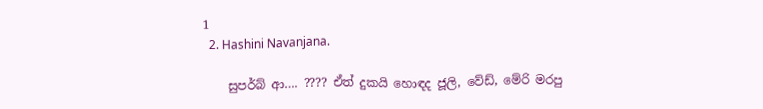1
  2. Hashini Navanjana.

    සුපර්බ් ආ…. ???? ඒත් දුකයි හොඳද ජූලි, වේඩ්, මේරි මරපු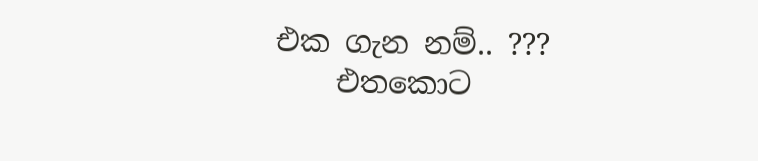එක ගැන නම්.. ???
    එතකොට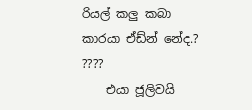රියල් කලු කබා කාරයා ඒඩ්න් නේද.? ????
    එයා ජූලිවයි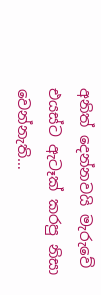අනිත් දෙන්නවයි මැරුවේ එයස්ට ඇටෑක් කරපු නිසා වෙන්නැති…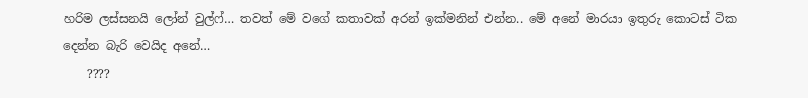හරිම ලස්සනයි ලෝන් වුල්ෆ්… තවත් මේ වගේ කතාවක් අරන් ඉක්මනින් එන්න.. මේ අනේ මාරයා ඉතුරු කොටස් ටික දෙන්න බැරි වෙයිද අනේ…
    ????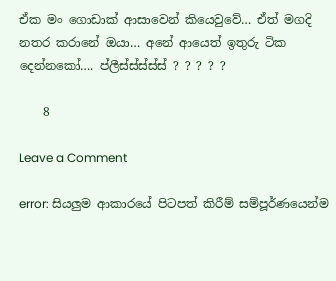ඒක මං ගොඩාක් ආසාවෙන් කියෙවුවේ… ඒත් මගදි නතර කරානේ ඔයා… අනේ ආයෙත් ඉතුරු ටික දෙන්නකෝ…. ප්ලීස්ස්ස්ස්ස් ? ? ? ? ?

    8

Leave a Comment

error: සියලුම ආකාරයේ පිටපත් කිරීම් සම්පූර්ණයෙන්ම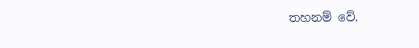තහනම් වේ.